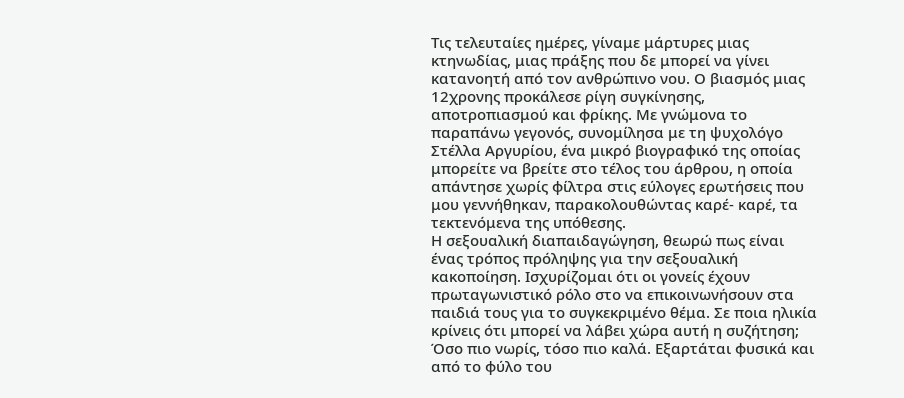Τις τελευταίες ημέρες, γίναμε μάρτυρες μιας κτηνωδίας, μιας πράξης που δε μπορεί να γίνει κατανοητή από τον ανθρώπινο νου. Ο βιασμός μιας 12χρονης προκάλεσε ρίγη συγκίνησης, αποτροπιασμού και φρίκης. Με γνώμονα το παραπάνω γεγονός, συνομίλησα με τη ψυχολόγο Στέλλα Αργυρίου, ένα μικρό βιογραφικό της οποίας μπορείτε να βρείτε στο τέλος του άρθρου, η οποία απάντησε χωρίς φίλτρα στις εύλογες ερωτήσεις που μου γεννήθηκαν, παρακολουθώντας καρέ- καρέ, τα τεκτενόμενα της υπόθεσης.
Η σεξουαλική διαπαιδαγώγηση, θεωρώ πως είναι ένας τρόπος πρόληψης για την σεξουαλική κακοποίηση. Ισχυρίζομαι ότι οι γονείς έχουν πρωταγωνιστικό ρόλο στο να επικοινωνήσουν στα παιδιά τους για το συγκεκριμένο θέμα. Σε ποια ηλικία κρίνεις ότι μπορεί να λάβει χώρα αυτή η συζήτηση;
Όσο πιο νωρίς, τόσο πιο καλά. Εξαρτάται φυσικά και από το φύλο του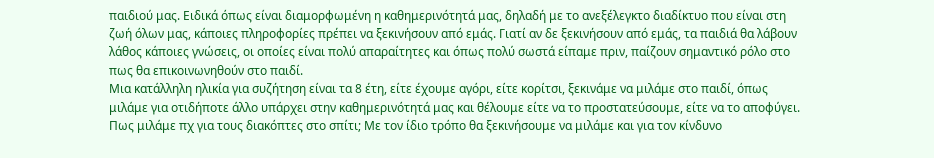παιδιού μας. Ειδικά όπως είναι διαμορφωμένη η καθημερινότητά μας, δηλαδή με το ανεξέλεγκτο διαδίκτυο που είναι στη ζωή όλων μας, κάποιες πληροφορίες πρέπει να ξεκινήσουν από εμάς. Γιατί αν δε ξεκινήσουν από εμάς, τα παιδιά θα λάβουν λάθος κάποιες γνώσεις, οι οποίες είναι πολύ απαραίτητες και όπως πολύ σωστά είπαμε πριν, παίζουν σημαντικό ρόλο στο πως θα επικοινωνηθούν στο παιδί.
Μια κατάλληλη ηλικία για συζήτηση είναι τα 8 έτη, είτε έχουμε αγόρι, είτε κορίτσι, ξεκινάμε να μιλάμε στο παιδί, όπως μιλάμε για οτιδήποτε άλλο υπάρχει στην καθημερινότητά μας και θέλουμε είτε να το προστατεύσουμε, είτε να το αποφύγει. Πως μιλάμε πχ για τους διακόπτες στο σπίτι; Με τον ίδιο τρόπο θα ξεκινήσουμε να μιλάμε και για τον κίνδυνο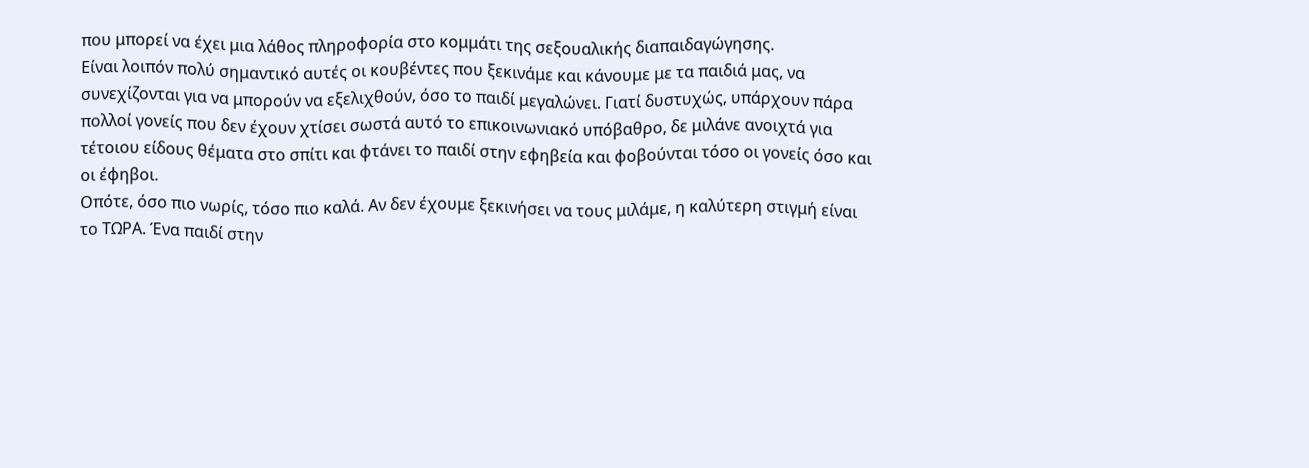που μπορεί να έχει μια λάθος πληροφορία στο κομμάτι της σεξουαλικής διαπαιδαγώγησης.
Είναι λοιπόν πολύ σημαντικό αυτές οι κουβέντες που ξεκινάμε και κάνουμε με τα παιδιά μας, να συνεχίζονται για να μπορούν να εξελιχθούν, όσο το παιδί μεγαλώνει. Γιατί δυστυχώς, υπάρχουν πάρα πολλοί γονείς που δεν έχουν χτίσει σωστά αυτό το επικοινωνιακό υπόβαθρο, δε μιλάνε ανοιχτά για τέτοιου είδους θέματα στο σπίτι και φτάνει το παιδί στην εφηβεία και φοβούνται τόσο οι γονείς όσο και οι έφηβοι.
Οπότε, όσο πιο νωρίς, τόσο πιο καλά. Αν δεν έχουμε ξεκινήσει να τους μιλάμε, η καλύτερη στιγμή είναι το ΤΩΡΑ. Ένα παιδί στην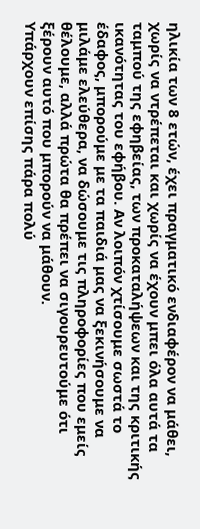ηλικία των 8 ετών, έχει πραγματικό ενδιαφέρον να μάθει, χωρίς να ντρέπεται και χωρίς να έχουν μπει όλα αυτά τα ταμπού της εφηβείας, των προκαταλήψεων και της κριτικής ικανότητας του εφήβου. Αν λοιπόν χτίσουμε σωστά το έδαφος, μπορούμε με τα παιδιά μας να ξεκινήσουμε να μιλάμε ελεύθερα, να δώσουμε τις πληροφορίες που εμείς θέλουμε, αλλά πρώτα θα πρέπει να σιγουρευτούμε ότι ξέρουν αυτό που μπορούν να μάθουν.
Υπάρχουν επίσης πάρα πολύ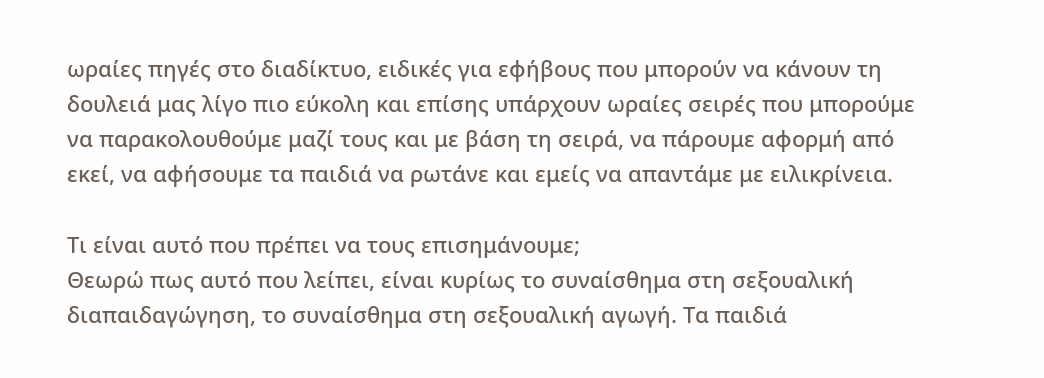ωραίες πηγές στο διαδίκτυο, ειδικές για εφήβους που μπορούν να κάνουν τη δουλειά μας λίγο πιο εύκολη και επίσης υπάρχουν ωραίες σειρές που μπορούμε να παρακολουθούμε μαζί τους και με βάση τη σειρά, να πάρουμε αφορμή από εκεί, να αφήσουμε τα παιδιά να ρωτάνε και εμείς να απαντάμε με ειλικρίνεια.

Τι είναι αυτό που πρέπει να τους επισημάνουμε;
Θεωρώ πως αυτό που λείπει, είναι κυρίως το συναίσθημα στη σεξουαλική διαπαιδαγώγηση, το συναίσθημα στη σεξουαλική αγωγή. Τα παιδιά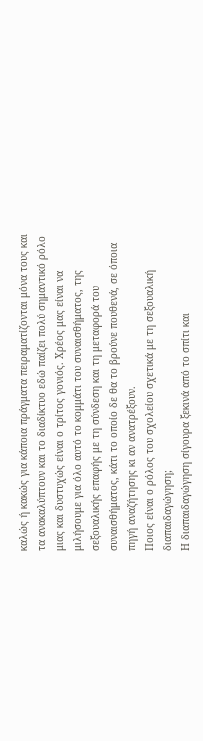καλώς ή κακώς για κάποια πράγματα πειραματίζονται μόνα τους και τα ανακαλύπτουν και το διαδίκτυο εδώ παίζει πολύ σημαντικό ρόλο μιας και δυστυχώς είναι ο τρίτος γονιός. Χρέος μας είναι να μιλήσουμε για όλο αυτό το κομμάτι του συναισθήματος, της σεξουαλικής επαφής με τη σύνδεση και τη μεταφορά του συναισθήματος, κάτι το οποίο δε θα το βρούνε πουθενά, σε όποια πηγή αναζήτησης κι αν ανατρέξουν.
Ποιος είναι ο ρόλος του σχολείου σχετικά με τη σεξουαλική διαπαιδαγώγηση;
Η διαπαιδαγώγηση σίγουρα ξεκινά από το σπίτι και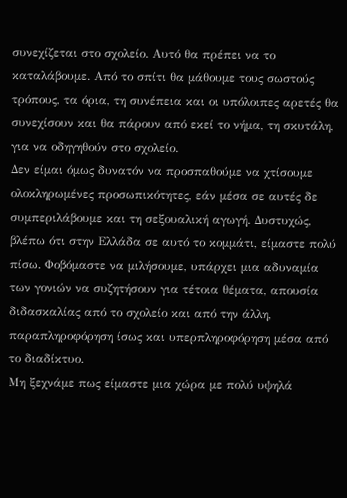συνεχίζεται στο σχολείο. Αυτό θα πρέπει να το καταλάβουμε. Από το σπίτι θα μάθουμε τους σωστούς τρόπους, τα όρια, τη συνέπεια και οι υπόλοιπες αρετές θα συνεχίσουν και θα πάρουν από εκεί το νήμα, τη σκυτάλη, για να οδηγηθούν στο σχολείο.
Δεν είμαι όμως δυνατόν να προσπαθούμε να χτίσουμε ολοκληρωμένες προσωπικότητες, εάν μέσα σε αυτές δε συμπεριλάβουμε και τη σεξουαλική αγωγή. Δυστυχώς, βλέπω ότι στην Ελλάδα σε αυτό το κομμάτι, είμαστε πολύ πίσω. Φοβόμαστε να μιλήσουμε, υπάρχει μια αδυναμία των γονιών να συζητήσουν για τέτοια θέματα, απουσία διδασκαλίας από το σχολείο και από την άλλη, παραπληροφόρηση ίσως και υπερπληροφόρηση μέσα από το διαδίκτυο.
Μη ξεχνάμε πως είμαστε μια χώρα με πολύ υψηλά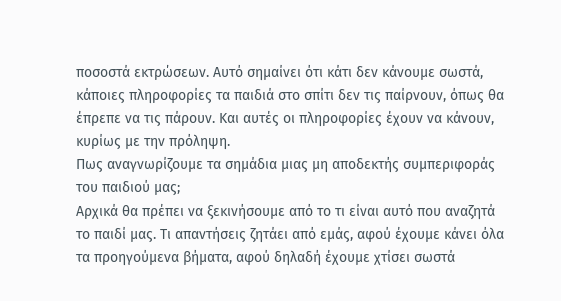ποσοστά εκτρώσεων. Αυτό σημαίνει ότι κάτι δεν κάνουμε σωστά, κάποιες πληροφορίες τα παιδιά στο σπίτι δεν τις παίρνουν, όπως θα έπρεπε να τις πάρουν. Και αυτές οι πληροφορίες έχουν να κάνουν, κυρίως με την πρόληψη.
Πως αναγνωρίζουμε τα σημάδια μιας μη αποδεκτής συμπεριφοράς του παιδιού μας;
Αρχικά θα πρέπει να ξεκινήσουμε από το τι είναι αυτό που αναζητά το παιδί μας. Τι απαντήσεις ζητάει από εμάς, αφού έχουμε κάνει όλα τα προηγούμενα βήματα, αφού δηλαδή έχουμε χτίσει σωστά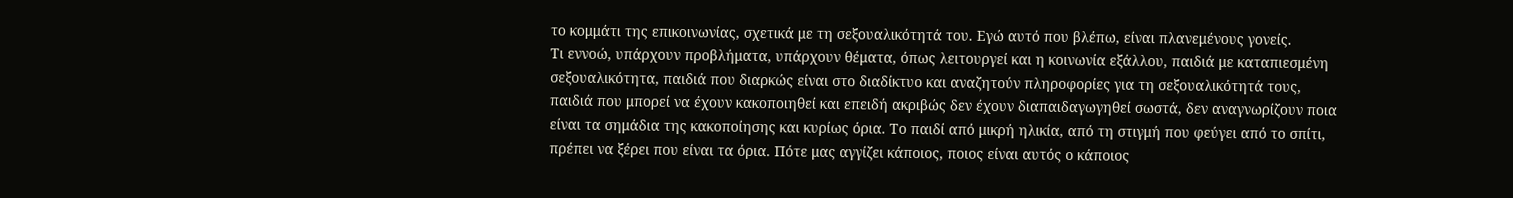το κομμάτι της επικοινωνίας, σχετικά με τη σεξουαλικότητά του. Εγώ αυτό που βλέπω, είναι πλανεμένους γονείς.
Τι εννοώ, υπάρχουν προβλήματα, υπάρχουν θέματα, όπως λειτουργεί και η κοινωνία εξάλλου, παιδιά με καταπιεσμένη σεξουαλικότητα, παιδιά που διαρκώς είναι στο διαδίκτυο και αναζητούν πληροφορίες για τη σεξουαλικότητά τους, παιδιά που μπορεί να έχουν κακοποιηθεί και επειδή ακριβώς δεν έχουν διαπαιδαγωγηθεί σωστά, δεν αναγνωρίζουν ποια είναι τα σημάδια της κακοποίησης και κυρίως όρια. Το παιδί από μικρή ηλικία, από τη στιγμή που φεύγει από το σπίτι, πρέπει να ξέρει που είναι τα όρια. Πότε μας αγγίζει κάποιος, ποιος είναι αυτός ο κάποιος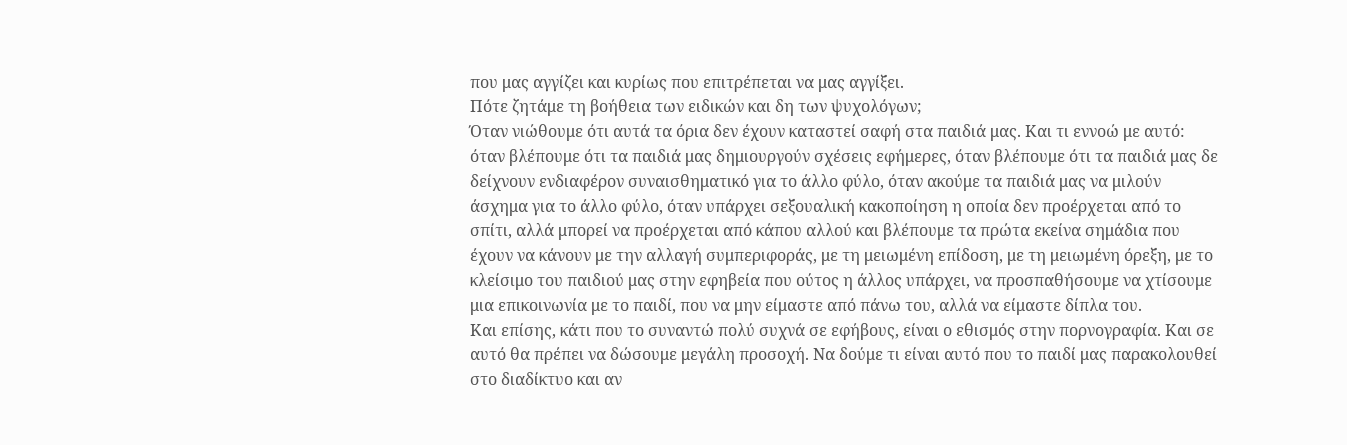που μας αγγίζει και κυρίως που επιτρέπεται να μας αγγίξει.
Πότε ζητάμε τη βοήθεια των ειδικών και δη των ψυχολόγων;
Όταν νιώθουμε ότι αυτά τα όρια δεν έχουν καταστεί σαφή στα παιδιά μας. Και τι εννοώ με αυτό: όταν βλέπουμε ότι τα παιδιά μας δημιουργούν σχέσεις εφήμερες, όταν βλέπουμε ότι τα παιδιά μας δε δείχνουν ενδιαφέρον συναισθηματικό για το άλλο φύλο, όταν ακούμε τα παιδιά μας να μιλούν άσχημα για το άλλο φύλο, όταν υπάρχει σεξουαλική κακοποίηση η οποία δεν προέρχεται από το σπίτι, αλλά μπορεί να προέρχεται από κάπου αλλού και βλέπουμε τα πρώτα εκείνα σημάδια που έχουν να κάνουν με την αλλαγή συμπεριφοράς, με τη μειωμένη επίδοση, με τη μειωμένη όρεξη, με το κλείσιμο του παιδιού μας στην εφηβεία που ούτος η άλλος υπάρχει, να προσπαθήσουμε να χτίσουμε μια επικοινωνία με το παιδί, που να μην είμαστε από πάνω του, αλλά να είμαστε δίπλα του.
Και επίσης, κάτι που το συναντώ πολύ συχνά σε εφήβους, είναι ο εθισμός στην πορνογραφία. Και σε αυτό θα πρέπει να δώσουμε μεγάλη προσοχή. Να δούμε τι είναι αυτό που το παιδί μας παρακολουθεί στο διαδίκτυο και αν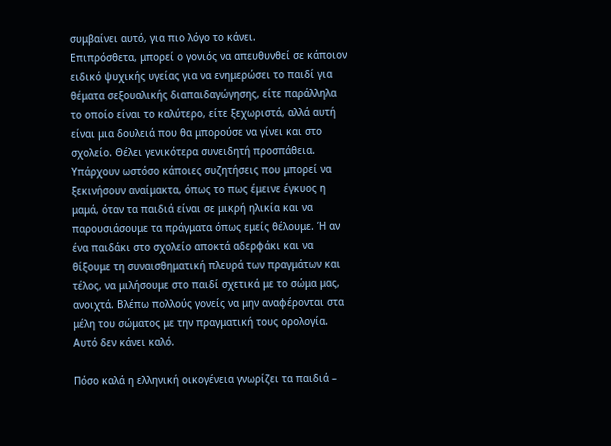συμβαίνει αυτό, για πιο λόγο το κάνει.
Επιπρόσθετα, μπορεί ο γονιός να απευθυνθεί σε κάποιον ειδικό ψυχικής υγείας για να ενημερώσει το παιδί για θέματα σεξουαλικής διαπαιδαγώγησης, είτε παράλληλα το οποίο είναι το καλύτερο, είτε ξεχωριστά, αλλά αυτή είναι μια δουλειά που θα μπορούσε να γίνει και στο σχολείο. Θέλει γενικότερα συνειδητή προσπάθεια.
Υπάρχουν ωστόσο κάποιες συζητήσεις που μπορεί να ξεκινήσουν αναίμακτα, όπως το πως έμεινε έγκυος η μαμά, όταν τα παιδιά είναι σε μικρή ηλικία και να παρουσιάσουμε τα πράγματα όπως εμείς θέλουμε. Ή αν ένα παιδάκι στο σχολείο αποκτά αδερφάκι και να θίξουμε τη συναισθηματική πλευρά των πραγμάτων και τέλος, να μιλήσουμε στο παιδί σχετικά με το σώμα μας, ανοιχτά. Βλέπω πολλούς γονείς να μην αναφέρονται στα μέλη του σώματος με την πραγματική τους ορολογία. Αυτό δεν κάνει καλό.

Πόσο καλά η ελληνική οικογένεια γνωρίζει τα παιδιά –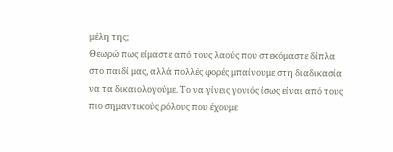μέλη της;
Θεωρώ πως είμαστε από τους λαούς που στεκόμαστε δίπλα στο παιδί μας, αλλά πολλές φορές μπαίνουμε στη διαδικασία να τα δικαιολογούμε. Το να γίνεις γονιός ίσως είναι από τους πιο σημαντικούς ρόλους που έχουμε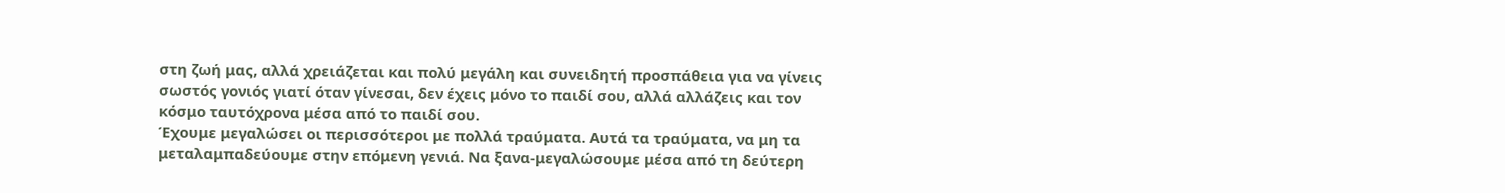στη ζωή μας, αλλά χρειάζεται και πολύ μεγάλη και συνειδητή προσπάθεια για να γίνεις σωστός γονιός γιατί όταν γίνεσαι, δεν έχεις μόνο το παιδί σου, αλλά αλλάζεις και τον κόσμο ταυτόχρονα μέσα από το παιδί σου.
Έχουμε μεγαλώσει οι περισσότεροι με πολλά τραύματα. Αυτά τα τραύματα, να μη τα μεταλαμπαδεύουμε στην επόμενη γενιά. Να ξανα-μεγαλώσουμε μέσα από τη δεύτερη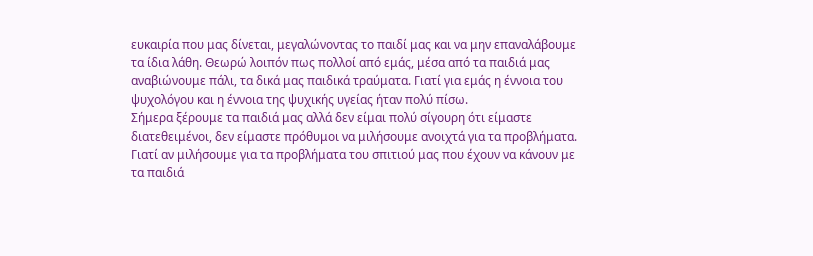ευκαιρία που μας δίνεται, μεγαλώνοντας το παιδί μας και να μην επαναλάβουμε τα ίδια λάθη. Θεωρώ λοιπόν πως πολλοί από εμάς, μέσα από τα παιδιά μας αναβιώνουμε πάλι, τα δικά μας παιδικά τραύματα. Γιατί για εμάς η έννοια του ψυχολόγου και η έννοια της ψυχικής υγείας ήταν πολύ πίσω.
Σήμερα ξέρουμε τα παιδιά μας αλλά δεν είμαι πολύ σίγουρη ότι είμαστε διατεθειμένοι, δεν είμαστε πρόθυμοι να μιλήσουμε ανοιχτά για τα προβλήματα. Γιατί αν μιλήσουμε για τα προβλήματα του σπιτιού μας που έχουν να κάνουν με τα παιδιά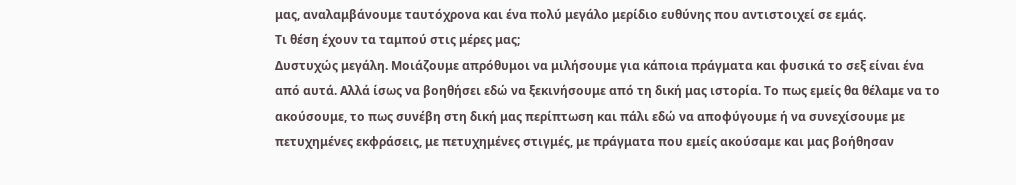μας, αναλαμβάνουμε ταυτόχρονα και ένα πολύ μεγάλο μερίδιο ευθύνης που αντιστοιχεί σε εμάς.
Τι θέση έχουν τα ταμπού στις μέρες μας;
Δυστυχώς μεγάλη. Μοιάζουμε απρόθυμοι να μιλήσουμε για κάποια πράγματα και φυσικά το σεξ είναι ένα από αυτά. Αλλά ίσως να βοηθήσει εδώ να ξεκινήσουμε από τη δική μας ιστορία. Το πως εμείς θα θέλαμε να το ακούσουμε, το πως συνέβη στη δική μας περίπτωση και πάλι εδώ να αποφύγουμε ή να συνεχίσουμε με πετυχημένες εκφράσεις, με πετυχημένες στιγμές, με πράγματα που εμείς ακούσαμε και μας βοήθησαν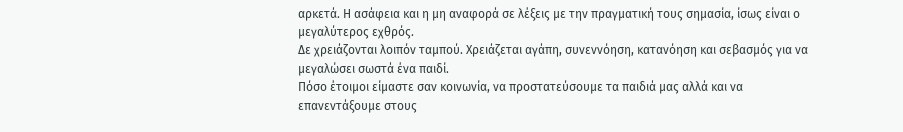αρκετά. Η ασάφεια και η μη αναφορά σε λέξεις με την πραγματική τους σημασία, ίσως είναι ο μεγαλύτερος εχθρός.
Δε χρειάζονται λοιπόν ταμπού. Χρειάζεται αγάπη, συνεννόηση, κατανόηση και σεβασμός για να μεγαλώσει σωστά ένα παιδί.
Πόσο έτοιμοι είμαστε σαν κοινωνία, να προστατεύσουμε τα παιδιά μας αλλά και να επανεντάξουμε στους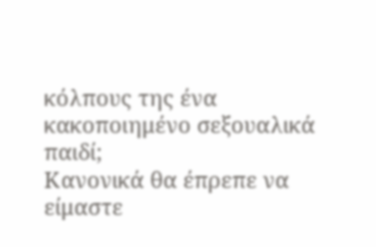κόλπους της ένα κακοποιημένο σεξουαλικά παιδί;
Κανονικά θα έπρεπε να είμαστε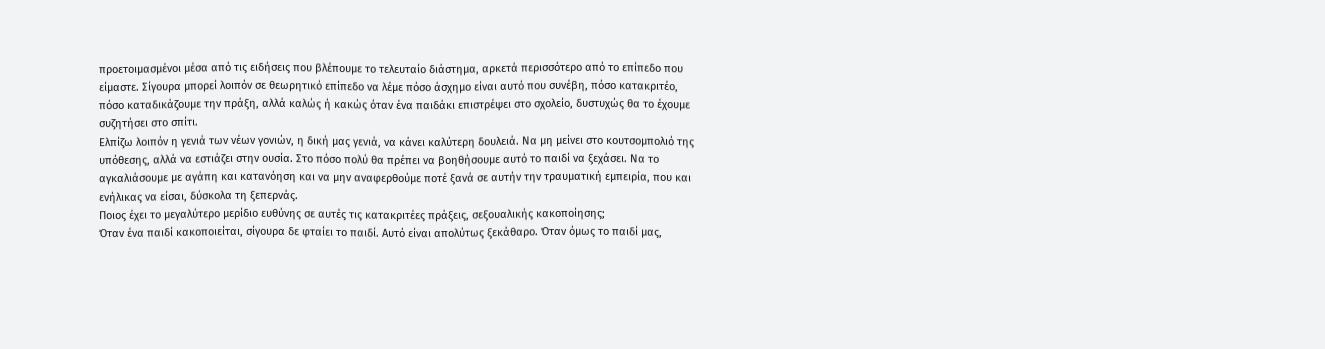προετοιμασμένοι μέσα από τις ειδήσεις που βλέπουμε το τελευταίο διάστημα, αρκετά περισσότερο από το επίπεδο που είμαστε. Σίγουρα μπορεί λοιπόν σε θεωρητικό επίπεδο να λέμε πόσο άσχημο είναι αυτό που συνέβη, πόσο κατακριτέο, πόσο καταδικάζουμε την πράξη, αλλά καλώς ή κακώς όταν ένα παιδάκι επιστρέψει στο σχολείο, δυστυχώς θα το έχουμε συζητήσει στο σπίτι.
Ελπίζω λοιπόν η γενιά των νέων γονιών, η δική μας γενιά, να κάνει καλύτερη δουλειά. Να μη μείνει στο κουτσομπολιό της υπόθεσης, αλλά να εστιάζει στην ουσία. Στο πόσο πολύ θα πρέπει να βοηθήσουμε αυτό το παιδί να ξεχάσει. Να το αγκαλιάσουμε με αγάπη και κατανόηση και να μην αναφερθούμε ποτέ ξανά σε αυτήν την τραυματική εμπειρία, που και ενήλικας να είσαι, δύσκολα τη ξεπερνάς.
Ποιος έχει το μεγαλύτερο μερίδιο ευθύνης σε αυτές τις κατακριτέες πράξεις, σεξουαλικής κακοποίησης;
Όταν ένα παιδί κακοποιείται, σίγουρα δε φταίει το παιδί. Αυτό είναι απολύτως ξεκάθαρο. Όταν όμως το παιδί μας,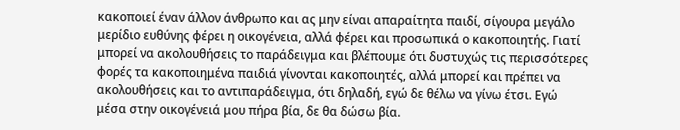κακοποιεί έναν άλλον άνθρωπο και ας μην είναι απαραίτητα παιδί, σίγουρα μεγάλο μερίδιο ευθύνης φέρει η οικογένεια, αλλά φέρει και προσωπικά ο κακοποιητής. Γιατί μπορεί να ακολουθήσεις το παράδειγμα και βλέπουμε ότι δυστυχώς τις περισσότερες φορές τα κακοποιημένα παιδιά γίνονται κακοποιητές, αλλά μπορεί και πρέπει να ακολουθήσεις και το αντιπαράδειγμα, ότι δηλαδή, εγώ δε θέλω να γίνω έτσι. Εγώ μέσα στην οικογένειά μου πήρα βία, δε θα δώσω βία.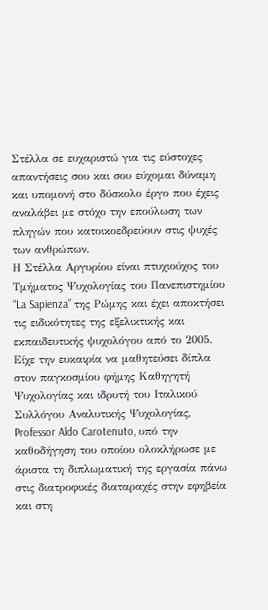Στέλλα σε ευχαριστώ για τις εύστοχες απαντήσεις σου και σου εύχομαι δύναμη και υπομονή στο δύσκολο έργο που έχεις αναλάβει με στόχο την επούλωση των πληγών που κατοικοεδρεύουν στις ψυχές των ανθρώπων.
Η Στέλλα Αργυρίου είναι πτυχιούχος του Τμήματος Ψυχολογίας του Πανεπιστημίου “La Sapienza” της Ρώμης και έχει αποκτήσει τις ειδικότητες της εξελικτικής και εκπαιδευτικής ψυχολόγου από το 2005. Είχε την ευκαιρία να μαθητεύσει δίπλα στον παγκοσμίου φήμης Καθηγητή Ψυχολογίας και ιδρυτή του Ιταλικού Συλλόγου Αναλυτικής Ψυχολογίας, Professor Aldo Carotenuto, υπό την καθοδήγηση του οποίου ολοκλήρωσε με άριστα τη διπλωματική της εργασία πάνω στις διατροφικές διαταραχές στην εφηβεία και στη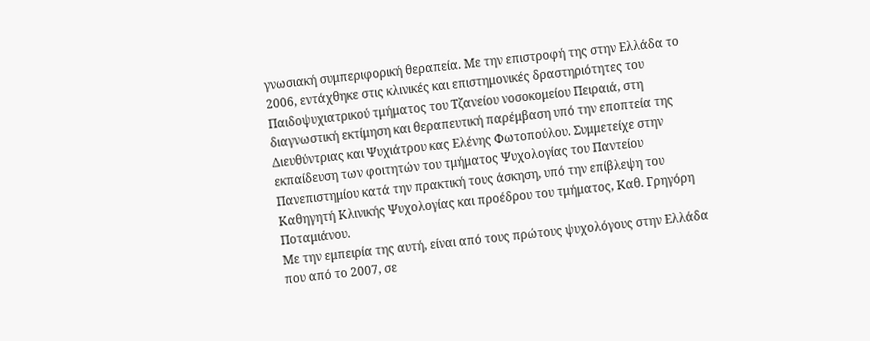γνωσιακή συμπεριφορική θεραπεία. Με την επιστροφή της στην Ελλάδα το 2006, εντάχθηκε στις κλινικές και επιστημονικές δραστηριότητες του Παιδοψυχιατρικού τμήματος του Τζανείου νοσοκομείου Πειραιά, στη διαγνωστική εκτίμηση και θεραπευτική παρέμβαση υπό την εποπτεία της Διευθύντριας και Ψυχιάτρου κας Ελένης Φωτοπούλου. Συμμετείχε στην εκπαίδευση των φοιτητών του τμήματος Ψυχολογίας του Παντείου Πανεπιστημίου κατά την πρακτική τους άσκηση, υπό την επίβλεψη του Καθηγητή Κλινικής Ψυχολογίας και προέδρου του τμήματος, Καθ. Γρηγόρη Ποταμιάνου.
Με την εμπειρία της αυτή, είναι από τους πρώτους ψυχολόγους στην Ελλάδα που από το 2007, σε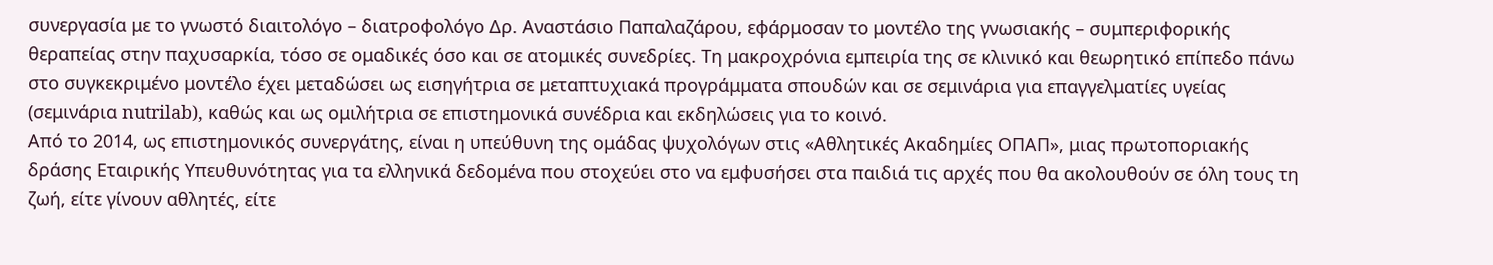συνεργασία με το γνωστό διαιτολόγο – διατροφολόγο Δρ. Αναστάσιο Παπαλαζάρου, εφάρμοσαν το μοντέλο της γνωσιακής – συμπεριφορικής θεραπείας στην παχυσαρκία, τόσο σε ομαδικές όσο και σε ατομικές συνεδρίες. Τη μακροχρόνια εμπειρία της σε κλινικό και θεωρητικό επίπεδο πάνω στο συγκεκριμένο μοντέλο έχει μεταδώσει ως εισηγήτρια σε μεταπτυχιακά προγράμματα σπουδών και σε σεμινάρια για επαγγελματίες υγείας (σεμινάρια nutrilab), καθώς και ως ομιλήτρια σε επιστημονικά συνέδρια και εκδηλώσεις για το κοινό.
Από το 2014, ως επιστημονικός συνεργάτης, είναι η υπεύθυνη της ομάδας ψυχολόγων στις «Αθλητικές Ακαδημίες ΟΠΑΠ», μιας πρωτοποριακής δράσης Εταιρικής Υπευθυνότητας για τα ελληνικά δεδομένα που στοχεύει στο να εμφυσήσει στα παιδιά τις αρχές που θα ακολουθούν σε όλη τους τη ζωή, είτε γίνουν αθλητές, είτε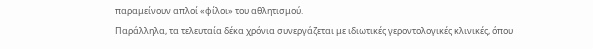παραμείνουν απλοί «φίλοι» του αθλητισμού.
Παράλληλα, τα τελευταία δέκα χρόνια συνεργάζεται με ιδιωτικές γεροντολογικές κλινικές, όπου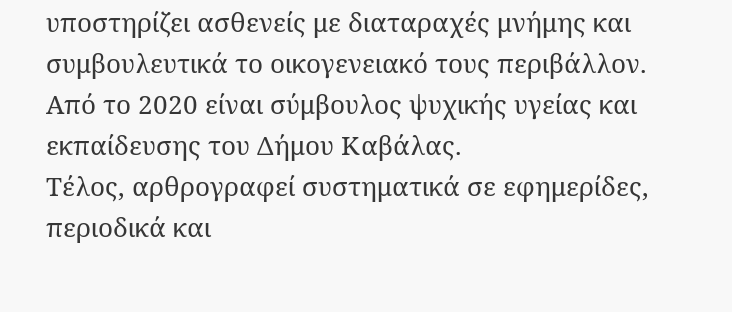υποστηρίζει ασθενείς με διαταραχές μνήμης και συμβουλευτικά το οικογενειακό τους περιβάλλον. Από το 2020 είναι σύμβουλος ψυχικής υγείας και εκπαίδευσης του Δήμου Καβάλας.
Τέλος, αρθρογραφεί συστηματικά σε εφημερίδες, περιοδικά και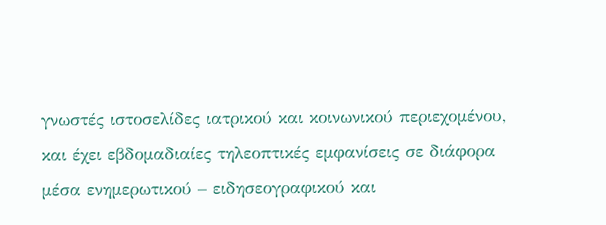γνωστές ιστοσελίδες ιατρικού και κοινωνικού περιεχομένου, και έχει εβδομαδιαίες τηλεοπτικές εμφανίσεις σε διάφορα μέσα ενημερωτικού – ειδησεογραφικού και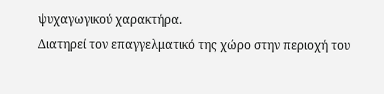ψυχαγωγικού χαρακτήρα.
Διατηρεί τον επαγγελματικό της χώρο στην περιοχή του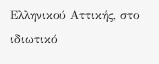Ελληνικού Αττικής, στο ιδιωτικό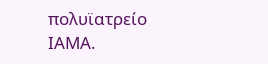πολυϊατρείο ΙΑΜΑ.